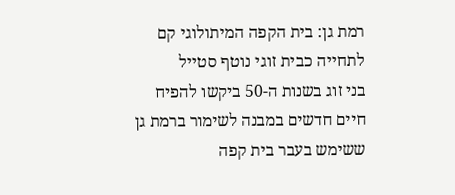רמת גן: בית הקפה המיתולוגי קם לתחייה כבית זוגי נוטף סטייל
בני זוג בשנות ה-50 ביקשו להפיח חיים חדשים במבנה לשימור ברמת גן ששימש בעבר בית קפה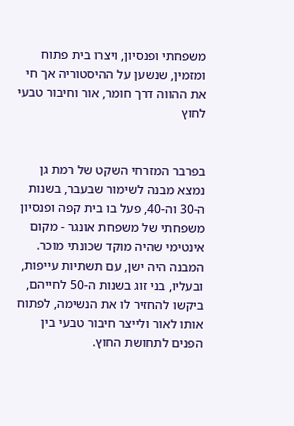משפחתי ופנסיון, ויצרו בית פתוח ומזמין, שנשען על ההיסטוריה אך חי את ההווה דרך חומר, אור וחיבור טבעי לחוץ


בפרבר המזרחי השקט של רמת גן נמצא מבנה לשימור שבעבר, בשנות ה-30 וה-40, פעל בו בית קפה ופנסיון משפחתי של משפחת אונגר - מקום אינטימי שהיה מוקד שכונתי מוכר.
המבנה היה ישן, עם תשתיות עייפות, ובעליו, בני זוג בשנות ה-50 לחייהם, ביקשו להחזיר לו את הנשימה, לפתוח אותו לאור ולייצר חיבור טבעי בין הפנים לתחושת החוץ.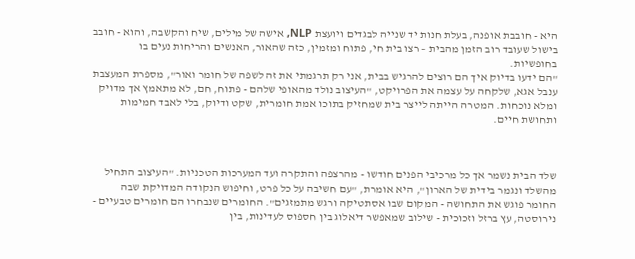היא - חובבת אופנה, בעלת חנות יד שנייה לבגדים ויועצת NLP, אישה של מילים, שיח והקשבה, והוא - חובב בישול שעובד רוב הזמן מהבית – רצו בית חי, פתוח ומזמין, כזה שהאור, האנשים והריחות נעים בו בחופשיות.
"הם ידעו בדיוק איך הם רוצים להרגיש בבית, אני רק תרגמתי את זה לשפה של חומר ואור", מספרת המעצבת ענבל אגא, שלקחה על עצמה את הפרויקט, "העיצוב נולד מהאופי שלהם - פתוח, חם, לא מתאמץ אך מדויק ומלא נוכחות. המטרה הייתה לייצר בית שמחזיק בתוכו אמת חומרית, שקט ודיוק, בלי לאבד חמימות ותחושת חיים.



שלד הבית נשמר אך כל מרכיבי הפנים חודשו - מהרצפה והתקרה ועד המערכות הטכניות. "העיצוב התחיל מהשלד ונגמר בידית של הארון", היא אומרת, "עם חשיבה על כל פרט, וחיפוש הנקודה המדויקת שבה החומר פוגש את התחושה - המקום שבו אסתטיקה ורגש מתמזגים". החומרים שנבחרו הם חומרים טבעיים - נירוסטה, עץ ברזל וזכוכית - שילוב שמאפשר דיאלוג בין חספוס לעדינות, בין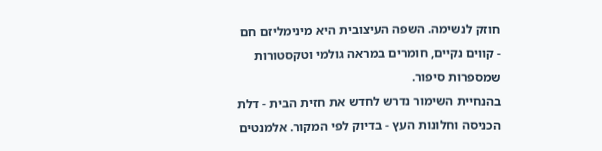חוזק לנשימה. השפה העיצובית היא מינימליזם חם - קווים נקיים, חומרים במראה גולמי וטקסטורות שמספרות סיפור.
בהנחיית השימור נדרש לחדש את חזית הבית - דלת הכניסה וחלונות העץ - בדיוק לפי המקור. אלמנטים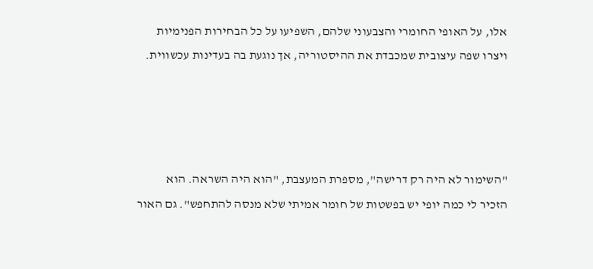אלו, על האופי החומרי והצבעוני שלהם, השפיעו על כל הבחירות הפנימיות ויצרו שפה עיצובית שמכבדת את ההיסטוריה, אך נוגעת בה בעדינות עכשווית.




"השימור לא היה רק דרישה", מספרת המעצבת, "הוא היה השראה. הוא הזכיר לי כמה יופי יש בפשטות של חומר אמיתי שלא מנסה להתחפש". גם האור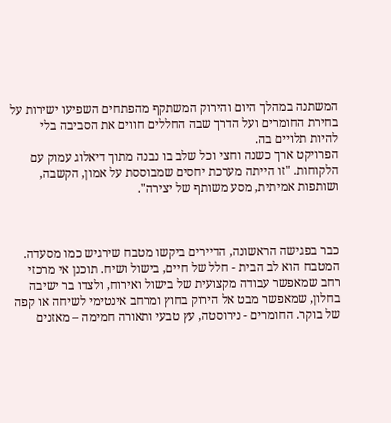המשתנה במהלך היום והירוק המשתקף מהפתחים השפיעו ישירות על בחירת החומרים ועל הדרך שבה החללים חווים את הסביבה בלי להיות תלויים בה.
הפרויקט ארך כשנה וחצי וכל שלב בו נבנה מתוך דיאלוג עמוק עם הלקוחות. "זו הייתה מערכת יחסים שמבוססת על אמון, הקשבה, ושותפות אמיתית, מסע משותף של יצירה".



כבר בפגישה הראשונה, הדיירים ביקשו מטבח שירגיש כמו מסעדה. המטבח הוא לב הבית - חלל של חיים, בישול ושיח. תוכנן אי מרכזי רחב שמאפשר עבודה מקצועית של בישול ואירוח, ולצדו בר ישיבה בחלון, שמאפשר מבט אל הירוק בחוץ ומרחב אינטימי לשיחה או קפה של בוקר. החומרים - נירוסטה, עץ טבעי ותאורה חמימה – מאזנים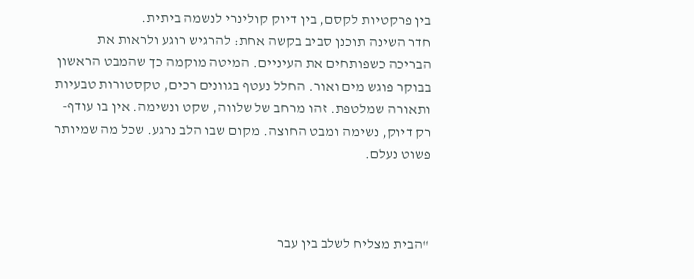בין פרקטיות לקסם, בין דיוק קולינרי לנשמה ביתית.
חדר השינה תוכנן סביב בקשה אחת: להרגיש רוגע ולראות את הבריכה כשפותחים את העיניים. המיטה מוקמה כך שהמבט הראשון בבוקר פוגש מים ואור. החלל נעטף בגוונים רכים, טקסטורות טבעיות ותאורה שמלטפת. זהו מרחב של שלווה, שקט ונשימה. אין בו עודף- רק דיוק, נשימה ומבט החוצה. מקום שבו הלב נרגע. שכל מה שמיותר פשוט נעלם.



"הבית מצליח לשלב בין עבר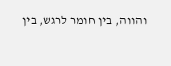והווה, בין חומר לרגש, בין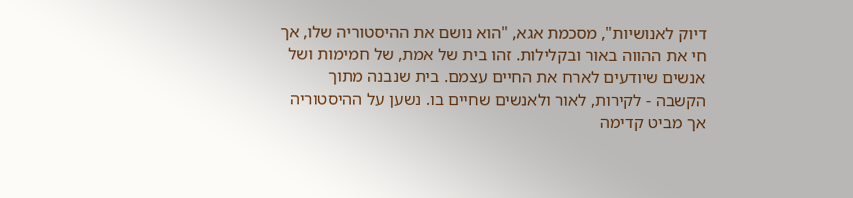דיוק לאנושיות", מסכמת אגא, "הוא נושם את ההיסטוריה שלו, אך חי את ההווה באור ובקלילות. זהו בית של אמת, של חמימות ושל אנשים שיודעים לארח את החיים עצמם. בית שנבנה מתוך הקשבה - לקירות, לאור ולאנשים שחיים בו. נשען על ההיסטוריה אך מביט קדימה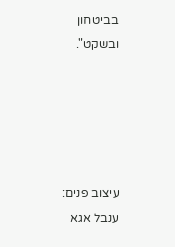בביטחון ובשקט".





עיצוב פנים: ענבל אגא